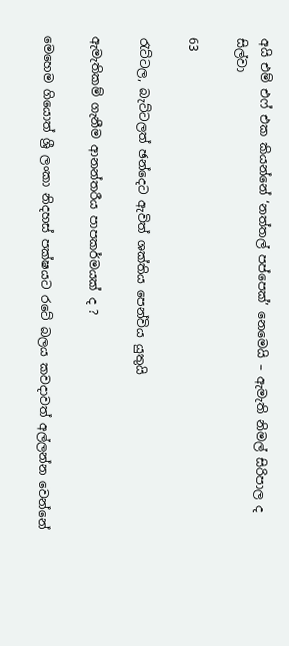අයි එම් එෆ් එක කියන්නේ ‘නත්තල් පප්පෙක්’ නෙමෙයි – ඇමැති නිමල් සිරිපාල ද සිල්වා

63

රැට්ටල, බැට්ටලත් ඡන්දෙට ඇවිත් ශක්තිය පෙන්විය යුතුයි

ඇමැතිකම් ගැනීම ආනන්තරීය පාපකර්මයක් ද ?

මෙහෙම ගියොත් ශ්‍රී ලංකා නිදහස් පක්ෂයට රටේ බලය කවදාවත් අල්ලන්න වෙන්නේ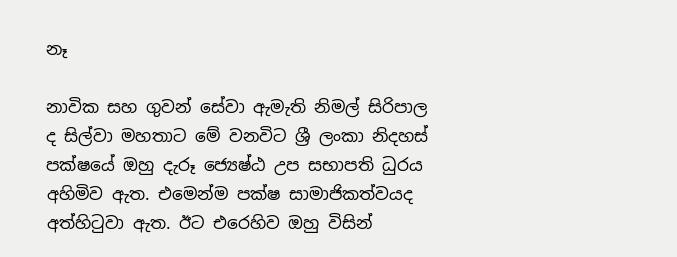නෑ

නාවික සහ ගුවන් සේවා ඇමැති නිමල් සිරිපාල ද සිල්වා මහතාට මේ වනවිට ශ්‍රී ලංකා නිදහස් පක්ෂයේ ඔහු දැරූ ජ්‍යෙෂ්ඨ උප සභාපති ධුරය අහිමිව ඇත. එමෙන්ම පක්ෂ සාමාජිකත්වයද අත්හිටුවා ඇත. ඊට එරෙහිව ඔහු විසින්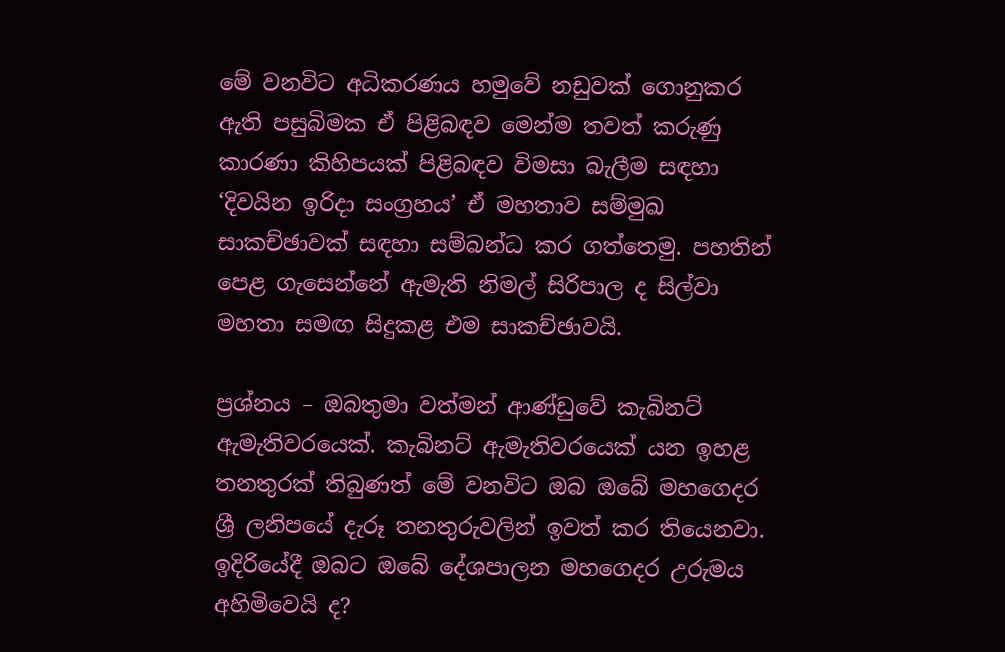මේ වනවිට අධිකරණය හමුවේ නඩුවක් ගොනුකර ඇති පසුබිමක ඒ පිළිබඳව මෙන්ම තවත් කරුණු කාරණා කිහිපයක් පිළිබඳව විමසා බැලීම සඳහා ‘දිවයින ඉරිදා සංග්‍රහය’ ඒ මහතාව සම්මුඛ සාකච්ඡාවක් සඳහා සම්බන්ධ කර ගත්තෙමු. පහතින් පෙළ ගැසෙන්නේ ඇමැති නිමල් සිරිපාල ද සිල්වා මහතා සමඟ සිදුකළ එම සාකච්ඡාවයි.

ප්‍රශ්නය – ඔබතුමා වත්මන් ආණ්ඩුවේ කැබිනට් ඇමැතිවරයෙක්. කැබිනට් ඇමැතිවරයෙක් යන ඉහළ තනතුරක් තිබුණත් මේ වනවිට ඔබ ඔබේ මහගෙදර ශ්‍රී ලනිපයේ දැරූ තනතුරුවලින් ඉවත් කර තියෙනවා. ඉදිරියේදී ඔබට ඔබේ දේශපාලන මහගෙදර උරුමය අහිමිවෙයි ද?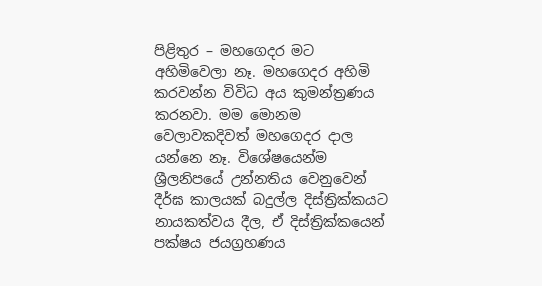පිළිතුර – මහගෙදර මට අහිමිවෙලා නෑ. මහගෙදර අහිමි කරවන්න විවිධ අය කුමන්ත්‍රණය කරනවා. මම මොනම වෙලාවකදිවත් මහගෙදර දාල යන්නෙ නෑ. විශේෂයෙන්ම ශ්‍රීලනිපයේ උන්නතිය වෙනුවෙන් දීර්ඝ කාලයක් බදුල්ල දිස්ත්‍රික්කයට නායකත්වය දීල, ඒ දිස්ත්‍රික්කයෙන් පක්ෂය ජයග්‍රහණය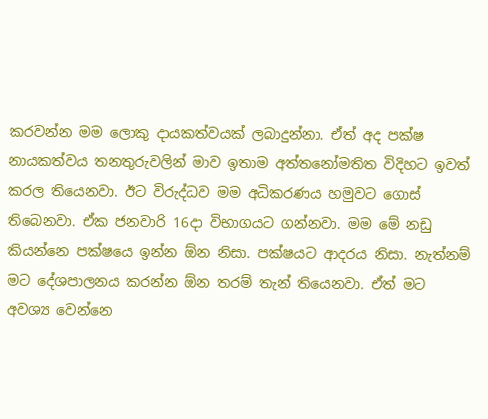කරවන්න මම ලොකු දායකත්වයක් ලබාදුන්නා. ඒත් අද පක්ෂ නායකත්වය තනතුරුවලින් මාව ඉතාම අත්තනෝමතිත විදිහට ඉවත් කරල තියෙනවා. ඊට විරුද්ධව මම අධිකරණය හමුවට ගොස් තිබෙනවා. ඒක ජනවාරි 16දා විභාගයට ගන්නවා. මම මේ නඩු කියන්නෙ පක්ෂයෙ ඉන්න ඕන නිසා. පක්ෂයට ආදරය නිසා. නැත්නම් මට දේශපාලනය කරන්න ඕන තරම් තැන් තියෙනවා. ඒත් මට අවශ්‍ය වෙන්නෙ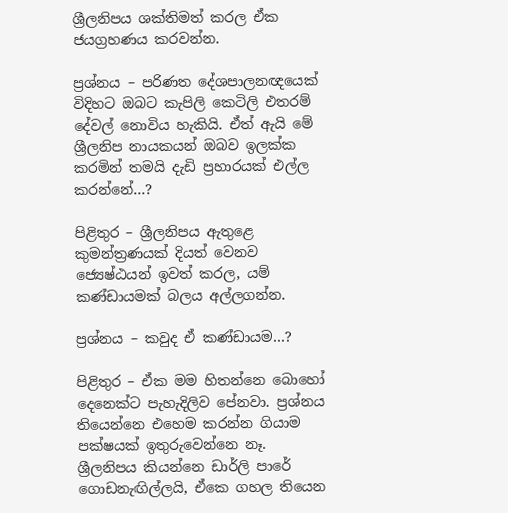ශ්‍රීලනිපය ශක්තිමත් කරල ඒක ජයග්‍රහණය කරවන්න.

ප්‍රශ්නය – පරිණත දේශපාලනඥයෙක් විදිහට ඔබට කැපිලි කෙටිලි එතරම් දේවල් නොවිය හැකියි. ඒත් ඇයි මේ ශ්‍රීලනිප නායකයන් ඔබව ඉලක්ක කරමින් තමයි දැඩි ප්‍රහාරයක් එල්ල කරන්නේ…?

පිළිතුර – ශ්‍රීලනිපය ඇතුළෙ කුමන්ත්‍රණයක් දියත් වෙනව ජ්‍යෙෂ්ඨයන් ඉවත් කරල, යම් කණ්ඩායමක් බලය අල්ලගන්න.

ප්‍රශ්නය – කවුද ඒ කණ්ඩායම…?

පිළිතුර – ඒක මම හිතන්නෙ බොහෝ දෙනෙක්ට පැහැදිලිව පේනවා. ප්‍රශ්නය තියෙන්නෙ එහෙම කරන්න ගියාම පක්ෂයක් ඉතුරුවෙන්නෙ නෑ. ශ්‍රීලනිපය කියන්නෙ ඩාර්ලි පාරේ ගොඩනැඟිල්ලයි, ඒකෙ ගහල තියෙන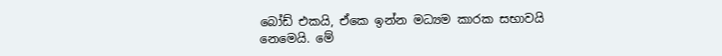බෝඩ් එකයි, ඒකෙ ඉන්න මධ්‍යම කාරක සභාවයි නෙමෙයි. මේ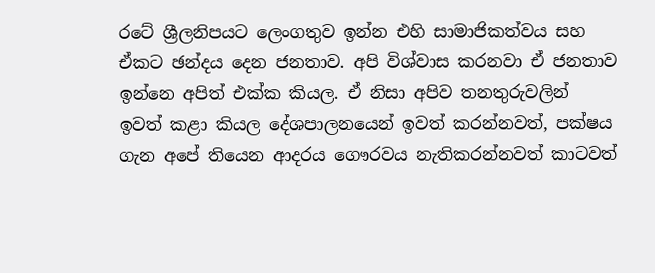රටේ ශ්‍රීලනිපයට ලෙංගතුව ඉන්න එහි සාමාජිකත්වය සහ ඒකට ඡන්දය දෙන ජනතාව. අපි විශ්වාස කරනවා ඒ ජනතාව ඉන්නෙ අපිත් එක්ක කියල. ඒ නිසා අපිව තනතුරුවලින් ඉවත් කළා කියල දේශපාලනයෙන් ඉවත් කරන්නවත්, පක්ෂය ගැන අපේ තියෙන ආදරය ගෞරවය නැතිකරන්නවත් කාටවත්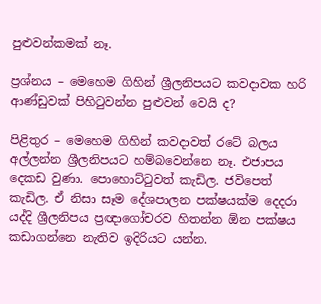පුළුවන්කමක් නෑ.

ප්‍රශ්නය – මෙහෙම ගිහින් ශ්‍රීලනිපයට කවදාවක හරි ආණ්ඩුවක් පිහිටුවන්න පුළුවන් වෙයි ද?

පිළිතුර – මෙහෙම ගිහින් කවදාවත් රටේ බලය අල්ලන්න ශ්‍රීලනිපයට හම්බවෙන්නෙ නෑ. එජාපය දෙකඩ වුණා. පොහොට්ටුවත් කැඩිල. ජවිපෙත් කැඩිල. ඒ නිසා සෑම දේශපාලන පක්ෂයක්ම දෙදරා යද්දි ශ්‍රීලනිපය ප්‍රඥාගෝචරව හිතන්න ඕන පක්ෂය කඩාගන්නෙ නැතිව ඉදිරියට යන්න.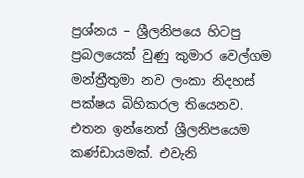ප්‍රශ්නය – ශ්‍රීලනිපයෙ හිටපු ප්‍රබලයෙක් වුණු කුමාර වෙල්ගම මන්ත්‍රීතුමා නව ලංකා නිදහස් පක්ෂය බිහිකරල තියෙනව. එතන ඉන්නෙත් ශ්‍රීලනිපයෙම කණ්ඩායමක්. එවැනි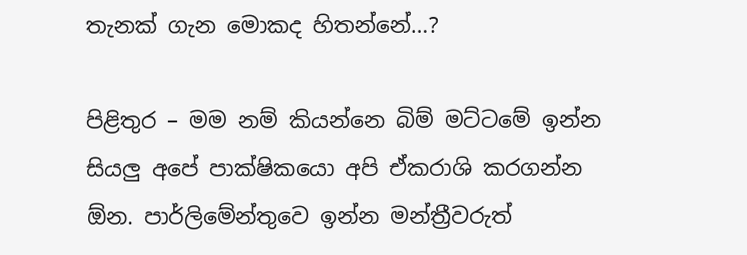තැනක් ගැන මොකද හිතන්නේ…?

පිළිතුර – මම නම් කියන්නෙ බිම් මට්ටමේ ඉන්න සියලු අපේ පාක්ෂිකයො අපි ඒකරාශි කරගන්න ඕන. පාර්ලිමේන්තුවෙ ඉන්න මන්ත්‍රීවරුත්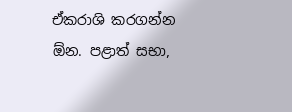ඒකරාශි කරගන්න ඕන. පළාත් සභා,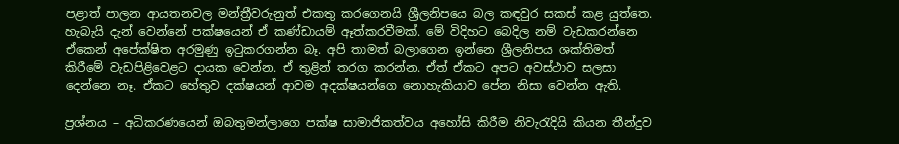පළාත් පාලන ආයතනවල මන්ත්‍රීවරුනුත් එකතු කරගෙනයි ශ්‍රීලනිපයෙ බල කඳවුර සකස් කළ යුත්තෙ. හැබැයි දැන් වෙන්නේ පක්ෂයෙන් ඒ කණ්ඩායම් ඈත්කරවීමක්. මේ විදිහට බෙදිල නම් වැඩකරන්නෙ ඒකෙන් අපේක්ෂිත අරමුණු ඉටුකරගන්න බෑ. අපි තාමත් බලාගෙන ඉන්නෙ ශ්‍රීලනිපය ශක්තිමත් කිරීමේ වැඩපිළිවෙළට දායක වෙන්න. ඒ තුළින් තරග කරන්න. ඒත් ඒකට අපට අවස්ථාව සලසා දෙන්නෙ නෑ. ඒකට හේතුව දක්ෂයන් ආවම අදක්ෂයන්ගෙ නොහැකියාව පේන නිසා වෙන්න ඇති.

ප්‍රශ්නය – අධිකරණයෙන් ඔබතුමන්ලාගෙ පක්ෂ සාමාජිකත්වය අහෝසි කිරීම නිවැරැදියි කියන තීන්දුව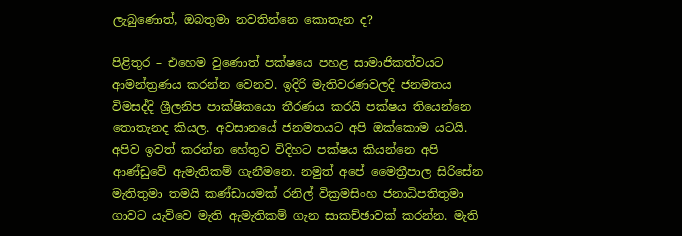ලැබුණොත්, ඔබතුමා නවතින්නෙ කොතැන ද?

පිළිතුර – එහෙම වුණොත් පක්ෂයෙ පහළ සාමාජිකත්වයට ආමන්ත්‍රණය කරන්න වෙනව. ඉදිරි මැතිවරණවලදි ජනමතය විමසද්දි ශ්‍රීලනිප පාක්ෂිකයො තීරණය කරයි පක්ෂය තියෙන්නෙ තොතැනද කියල. අවසානයේ ජනමතයට අපි ඔක්කොම යටයි. අපිව ඉවත් කරන්න හේතුව විදිහට පක්ෂය කියන්නෙ අපි ආණ්ඩුවේ ඇමැතිකම් ගැනීමනෙ. නමුත් අපේ මෛත්‍රීපාල සිරිසේන මැතිතුමා තමයි කණ්ඩායමක් රනිල් වික්‍රමසිංහ ජනාධිපතිතුමා ගාවට යැව්වෙ මැති ඇමැතිකම් ගැන සාකච්ඡාවක් කරන්න. මැති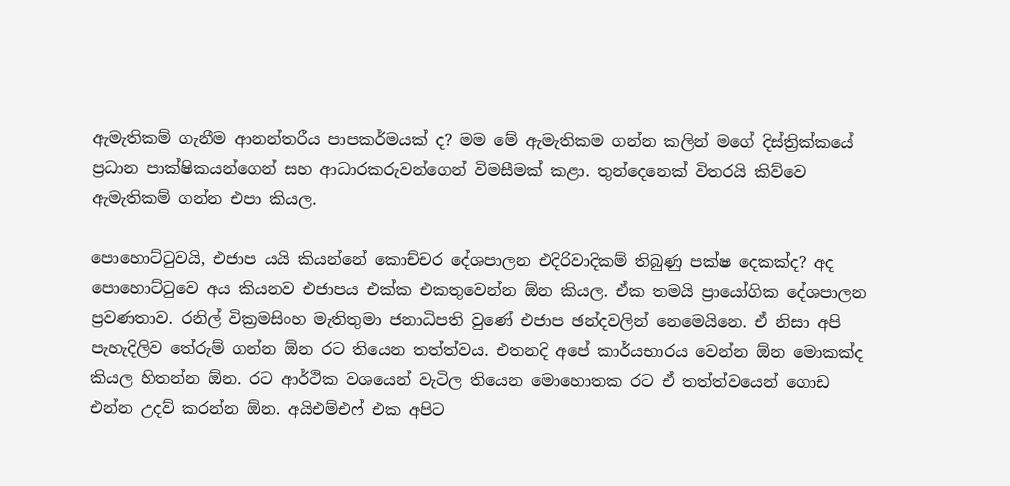ඇමැතිකම් ගැනීම ආනන්තරීය පාපකර්මයක් ද? මම මේ ඇමැතිකම ගන්න කලින් මගේ දිස්ත්‍රික්කයේ ප්‍රධාන පාක්ෂිකයන්ගෙන් සහ ආධාරකරුවන්ගෙන් විමසීමක් කළා. තුන්දෙනෙක් විතරයි කිව්වෙ ඇමැතිකම් ගන්න එපා කියල.

පොහොට්ටුවයි, එජාප යයි කියන්නේ කොච්චර දේශපාලන එදිරිවාදිකම් තිබුණු පක්ෂ දෙකක්ද? අද පොහොට්ටුවෙ අය කියනව එජාපය එක්ක එකතුවෙන්න ඕන කියල. ඒක තමයි ප්‍රායෝගික දේශපාලන ප්‍රවණතාව. රනිල් වික්‍රමසිංහ මැතිතුමා ජනාධිපති වුණේ එජාප ඡන්දවලින් නෙමෙයිනෙ. ඒ නිසා අපි පැහැදිලිව තේරුම් ගන්න ඕන රට තියෙන තත්ත්වය. එතනදි අපේ කාර්යභාරය වෙන්න ඕන මොකක්ද කියල හිතන්න ඕන. රට ආර්ථික වශයෙන් වැටිල තියෙන මොහොතක රට ඒ තත්ත්වයෙන් ගොඩ එන්න උදව් කරන්න ඕන. අයිඑම්එෆ් එක අපිට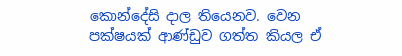කොන්දේසි දාල තියෙනව. වෙන පක්ෂයක් ආණ්ඩුව ගත්ත කියල ඒ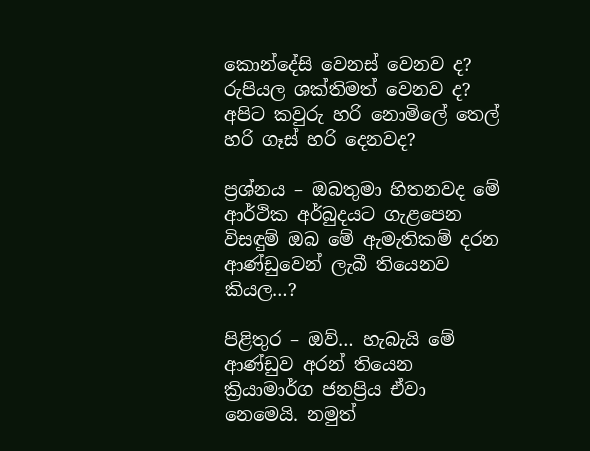කොන්දේසි වෙනස් වෙනව ද? රුපියල ශක්තිමත් වෙනව ද? අපිට කවුරු හරි නොමිලේ තෙල් හරි ගෑස් හරි දෙනවද?

ප්‍රශ්නය – ඔබතුමා හිතනවද මේ ආර්ථික අර්බුදයට ගැළපෙන විසඳුම් ඔබ මේ ඇමැතිකම් දරන ආණ්ඩුවෙන් ලැබී තියෙනව කියල…?

පිළිතුර – ඔව්… හැබැයි මේ ආණ්ඩුව අරන් තියෙන ක්‍රියාමාර්ග ජනප්‍රිය ඒවා නෙමෙයි. නමුත්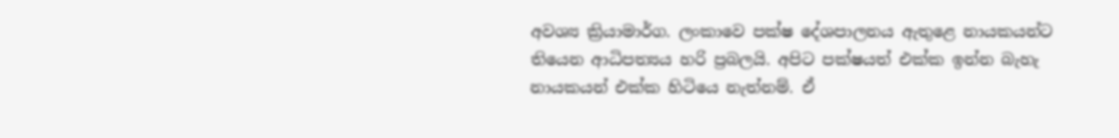අවශ්‍ය ක්‍රියාමාර්ග. ලංකාවෙ පක්ෂ දේශපාලනය ඇතුළෙ නායකයන්ට තියෙන ආධිපත්‍යය හරි ප්‍රබලයි. අපිට පක්ෂයත් එක්ක ඉන්න බැහැ නායකයන් එක්ක හිටියෙ නැත්නම්. ඒ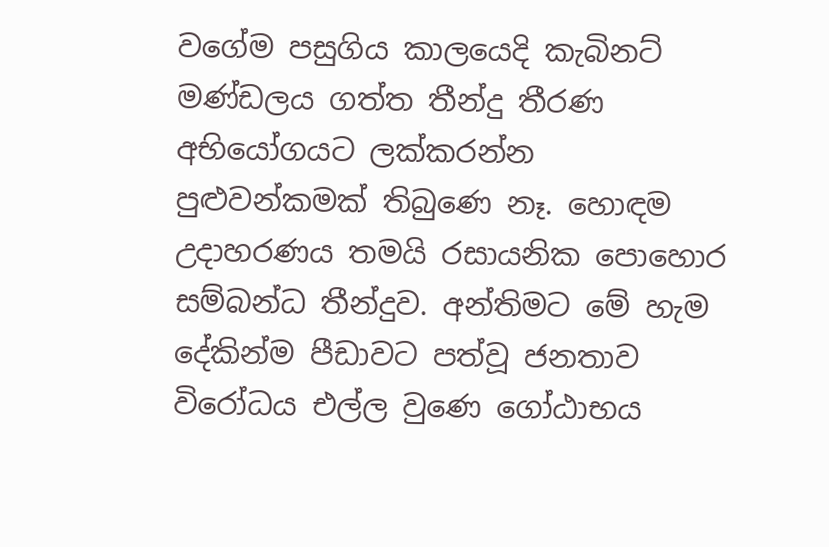වගේම පසුගිය කාලයෙදි කැබිනට් මණ්ඩලය ගත්ත තීන්දු තීරණ අභියෝගයට ලක්කරන්න පුළුවන්කමක් තිබුණෙ නෑ. හොඳම උදාහරණය තමයි රසායනික පොහොර සම්බන්ධ තීන්දුව. අන්තිමට මේ හැම දේකින්ම පීඩාවට පත්වූ ජනතාව විරෝධය එල්ල වුණෙ ගෝඨාභය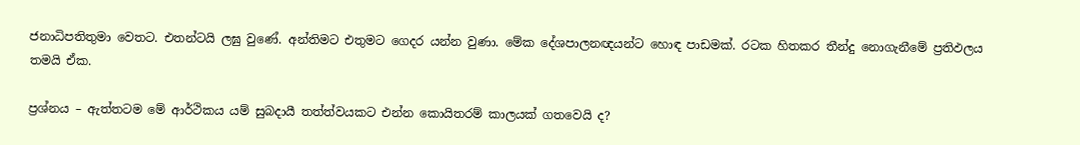ජනාධිපතිතුමා වෙතට. එතන්ටයි ලඝු වුණේ. අන්තිමට එතුමට ගෙදර යන්න වුණා. මේක දේශපාලනඥයන්ට හොඳ පාඩමක්. රටක හිතකර තීන්දු නොගැනීමේ ප්‍රතිඵලය තමයි ඒක.

ප්‍රශ්නය – ඇත්තටම මේ ආර්ථිකය යම් සුබදායී තත්ත්වයකට එන්න කොයිතරම් කාලයක් ගතවෙයි ද?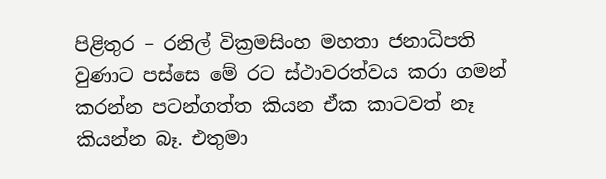පිළිතුර – රනිල් වික්‍රමසිංහ මහතා ජනාධිපති වුණාට පස්සෙ මේ රට ස්ථාවරත්වය කරා ගමන් කරන්න පටන්ගත්ත කියන ඒක කාටවත් නෑ කියන්න බෑ. එතුමා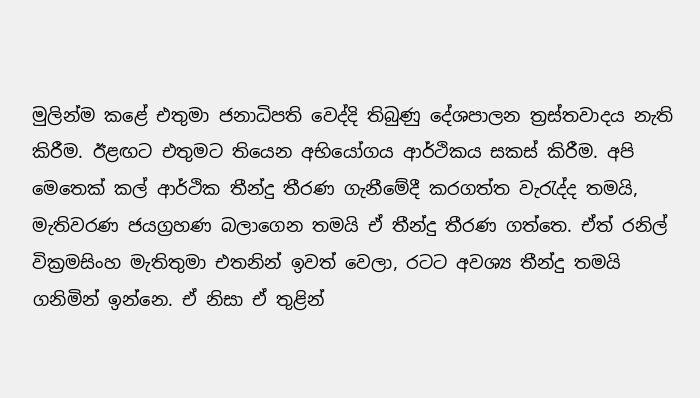මුලින්ම කළේ එතුමා ජනාධිපති වෙද්දි තිබුණු දේශපාලන ත්‍රස්තවාදය නැති කිරීම. ඊළඟට එතුමට තියෙන අභියෝගය ආර්ථිකය සකස් කිරීම. අපි මෙතෙක් කල් ආර්ථික තීන්දු තීරණ ගැනීමේදී කරගත්ත වැරැද්ද තමයි, මැතිවරණ ජයග්‍රහණ බලාගෙන තමයි ඒ තීන්දු තීරණ ගත්තෙ. ඒත් රනිල් වික්‍රමසිංහ මැතිතුමා එතනින් ඉවත් වෙලා, රටට අවශ්‍ය තීන්දු තමයි ගනිමින් ඉන්නෙ. ඒ නිසා ඒ තුළින්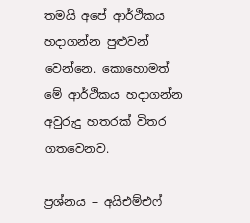තමයි අපේ ආර්ථිකය හදාගන්න පුළුවන් වෙන්නෙ. කොහොමත් මේ ආර්ථිකය හදාගන්න අවුරුදු හතරක් විතර ගතවෙනව.

ප්‍රශ්නය – අයිඑම්එෆ්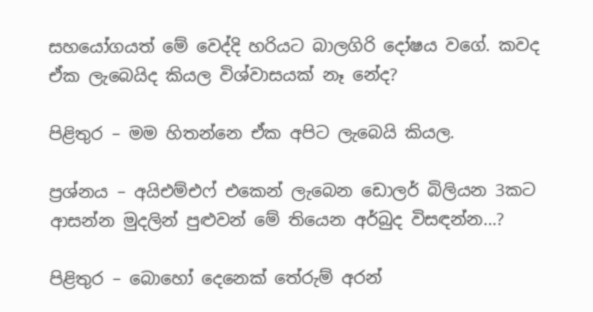සහයෝගයත් මේ වෙද්දි හරියට බාලගිරි දෝෂය වගේ. කවද ඒක ලැබෙයිද කියල විශ්වාසයක් නෑ නේද?

පිළිතුර – මම හිතන්නෙ ඒක අපිට ලැබෙයි කියල.

ප්‍රශ්නය – අයිඑම්එෆ් එකෙන් ලැබෙන ඩොලර් බිලියන 3කට ආසන්න මුදලින් පුළුවන් මේ තියෙන අර්බුද විසඳන්න…?

පිළිතුර – බොහෝ දෙනෙක් තේරුම් අරන්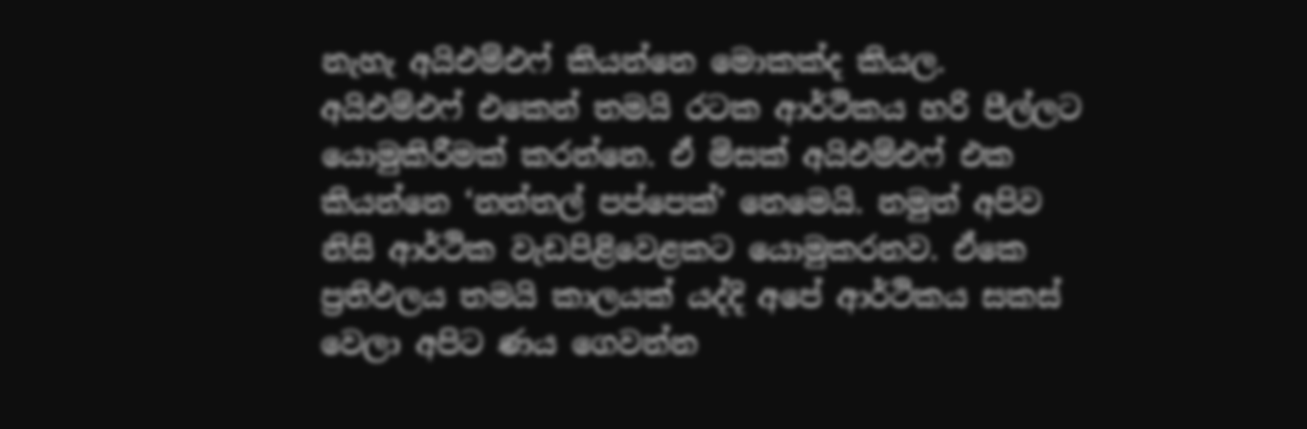නැහැ අයිඑම්එෆ් කියන්නෙ මොකක්ද කියල. අයිඑම්එෆ් එකෙන් තමයි රටක ආර්ථිකය හරි පීල්ලට යොමුකිරීමක් කරන්නෙ. ඒ මිසක් අයිඑම්එෆ් එක කියන්නෙ ‘නත්තල් පප්පෙක්’ නෙමෙයි. නමුත් අපිව නිසි ආර්ථික වැඩපිළිවෙළකට යොමුකරනව. ඒකෙ ප්‍රතිඵලය තමයි කාලයක් යද්දි අපේ ආර්ථිකය සකස් වෙලා අපිට ණය ගෙවන්න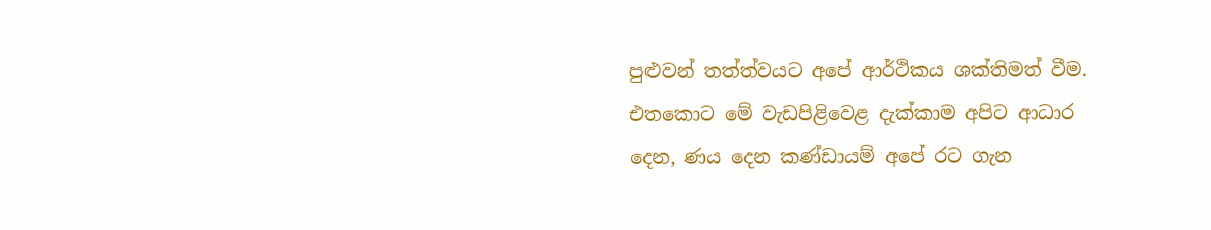පුළුවන් තත්ත්වයට අපේ ආර්ථිකය ශක්තිමත් වීම. එතකොට මේ වැඩපිළිවෙළ දැක්කාම අපිට ආධාර දෙන, ණය දෙන කණ්ඩායම් අපේ රට ගැන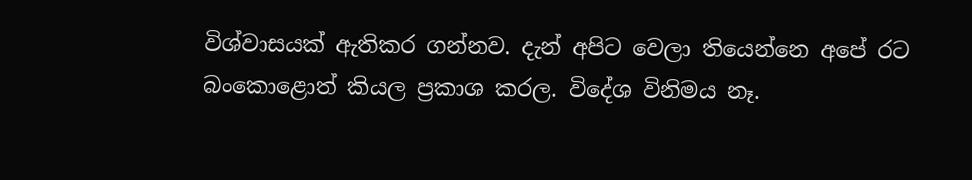විශ්වාසයක් ඇතිකර ගන්නව. දැන් අපිට වෙලා තියෙන්නෙ අපේ රට බංකොළොත් කියල ප්‍රකාශ කරල. විදේශ විනිමය නෑ.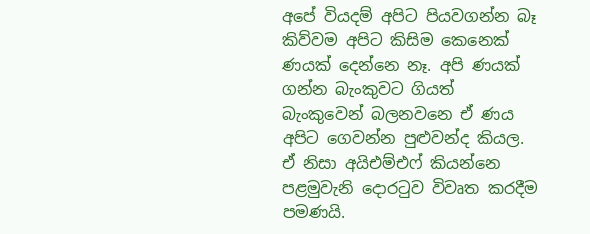අපේ වියදම් අපිට පියවගන්න බෑ කිව්වම අපිට කිසිම කෙනෙක් ණයක් දෙන්නෙ නෑ. අපි ණයක් ගන්න බැංකුවට ගියත් බැංකුවෙන් බලනවනෙ ඒ ණය අපිට ගෙවන්න පුළුවන්ද කියල. ඒ නිසා අයිඑම්එෆ් කියන්නෙ පළමුවැනි දොරටුව විවෘත කරදීම පමණයි.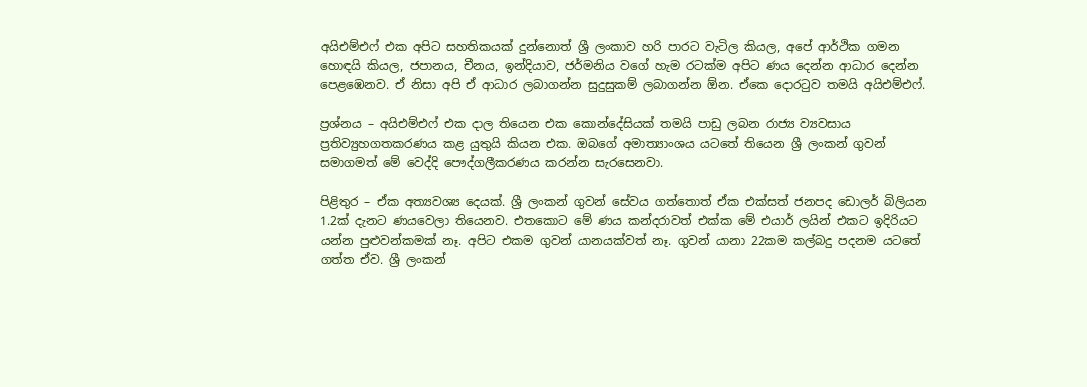අයිඑම්එෆ් එක අපිට සහතිකයක් දුන්නොත් ශ්‍රී ලංකාව හරි පාරට වැටිල කියල, අපේ ආර්ථික ගමන හොඳයි කියල, ජපානය, චීනය, ඉන්දියාව, ජර්මනිය වගේ හැම රටක්ම අපිට ණය දෙන්න ආධාර දෙන්න පෙළඹෙනව. ඒ නිසා අපි ඒ ආධාර ලබාගන්න සුදුසුකම් ලබාගන්න ඕන. ඒකෙ දොරටුව තමයි අයිඑම්එෆ්.

ප්‍රශ්නය – අයිඑම්එෆ් එක දාල තියෙන එක කොන්දේසියක් තමයි පාඩු ලබන රාජ්‍ය ව්‍යවසාය ප්‍රතිව්‍යුහගතකරණය කළ යුතුයි කියන එක. ඔබගේ අමාත්‍යාංශය යටතේ තියෙන ශ්‍රී ලංකන් ගුවන් සමාගමත් මේ වෙද්දි පෞද්ගලීකරණය කරන්න සැරසෙනවා.

පිළිතුර – ඒක අත්‍යවශ්‍ය දෙයක්. ශ්‍රී ලංකන් ගුවන් සේවය ගත්තොත් ඒක එක්සත් ජනපද ඩොලර් බිලියන 1.2ක් දැනට ණයවෙලා තියෙනව. එතකොට මේ ණය කන්දරාවත් එක්ක මේ එයාර් ලයින් එකට ඉදිරියට යන්න පුළුවන්කමක් නෑ. අපිට එකම ගුවන් යානයක්වත් නෑ. ගුවන් යානා 22කම කල්බදු පදනම යටතේ ගත්ත ඒව. ශ්‍රී ලංකන්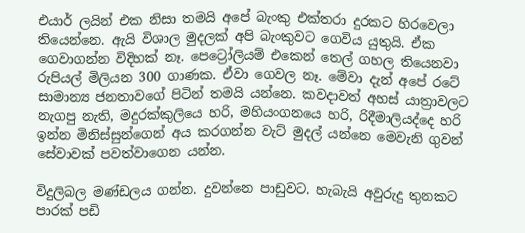එයාර් ලයින් එක නිසා තමයි අපේ බැංකු එක්තරා දුරකට හිරවෙලා තියෙන්නෙ. ඇයි විශාල මුදලක් අපි බැංකුවට ගෙවිය යුතුයි. ඒක ගෙවාගන්න විදිහක් නෑ. පෙට්‍රෝලියම් එකෙන් තෙල් ගහල තියෙනවා රුපියල් මිලියන 300 ගාණක. ඒවා ගෙවල නෑ. මේවා දැන් අපේ රටේ සාමාන්‍ය ජනතාවගේ පිටින් තමයි යන්නෙ. කවදාවත් අහස් යාත්‍රාවලට නැගපු නැති, මදුරක්කුලියෙ හරි, මහියංගනයෙ හරි, රිදීමාලියද්දෙ හරි ඉන්න මිනිස්සුන්ගෙන් අය කරගන්න වැට් මුදල් යන්නෙ මෙවැනි ගුවන් සේවාවක් පවත්වාගෙන යන්න.

විදුලිබල මණ්ඩලය ගන්න. දුවන්නෙ පාඩුවට. හැබැයි අවුරුදු තුනකට පාරක් පඩි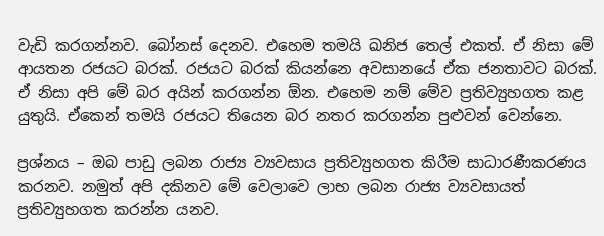වැඩි කරගන්නව. බෝනස් දෙනව. එහෙම තමයි ඛනිජ තෙල් එකත්. ඒ නිසා මේ ආයතන රජයට බරක්. රජයට බරක් කියන්නෙ අවසානයේ ඒක ජනතාවට බරක්. ඒ නිසා අපි මේ බර අයින් කරගන්න ඕන. එහෙම නම් මේව ප්‍රතිව්‍යුහගත කළ යුතුයි. ඒකෙන් තමයි රජයට තියෙන බර නතර කරගන්න පුළුවන් වෙන්නෙ.

ප්‍රශ්නය – ඔබ පාඩු ලබන රාජ්‍ය ව්‍යවසාය ප්‍රතිව්‍යුහගත කිරීම සාධාරණීකරණය කරනව. නමුත් අපි දකිනව මේ වෙලාවෙ ලාභ ලබන රාජ්‍ය ව්‍යවසායත් ප්‍රතිව්‍යුහගත කරන්න යනව.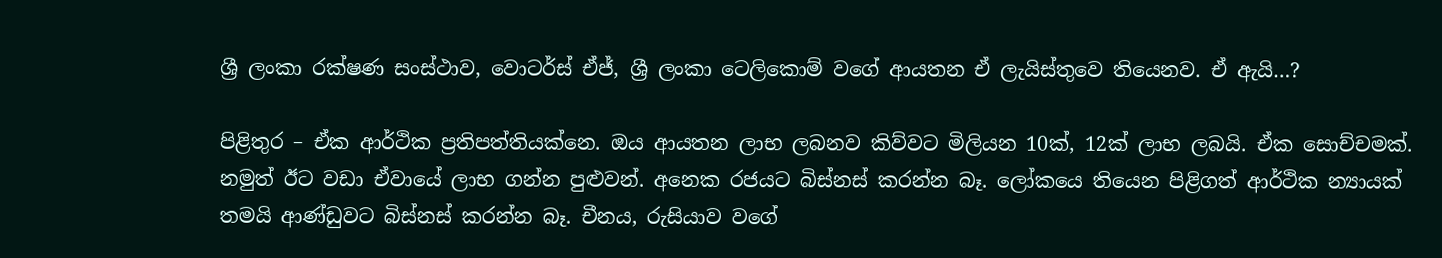ශ්‍රී ලංකා රක්ෂණ සංස්ථාව, වොටර්ස් ඒජ්, ශ්‍රී ලංකා ටෙලිකොම් වගේ ආයතන ඒ ලැයිස්තුවෙ තියෙනව. ඒ ඇයි…?

පිළිතුර – ඒක ආර්ථික ප්‍රතිපත්තියක්නෙ. ඔය ආයතන ලාභ ලබනව කිව්වට මිලියන 10ක්, 12ක් ලාභ ලබයි. ඒක සොච්චමක්. නමුත් ඊට වඩා ඒවායේ ලාභ ගන්න පුළුවන්. අනෙක රජයට බිස්නස් කරන්න බෑ. ලෝකයෙ තියෙන පිළිගත් ආර්ථික න්‍යායක් තමයි ආණ්ඩුවට බිස්නස් කරන්න බෑ. චීනය, රුසියාව වගේ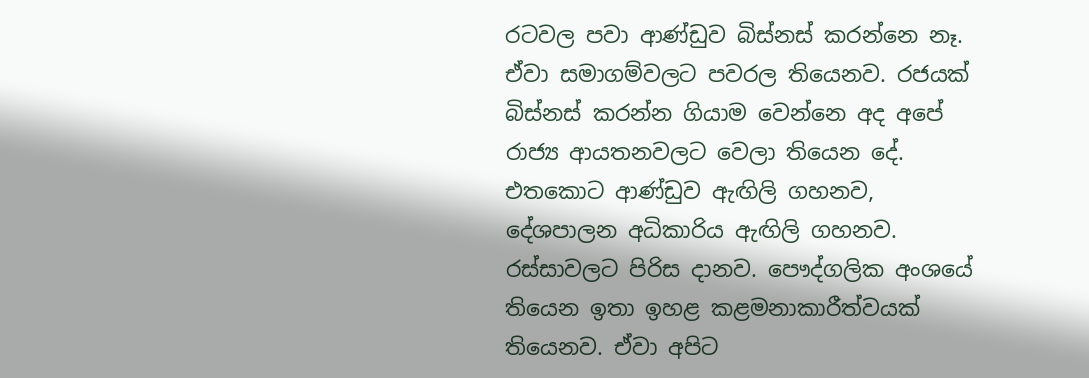රටවල පවා ආණ්ඩුව බිස්නස් කරන්නෙ නෑ. ඒවා සමාගම්වලට පවරල තියෙනව. රජයක් බිස්නස් කරන්න ගියාම වෙන්නෙ අද අපේ රාජ්‍ය ආයතනවලට වෙලා තියෙන දේ. එතකොට ආණ්ඩුව ඇඟිලි ගහනව, දේශපාලන අධිකාරිය ඇඟිලි ගහනව. රස්සාවලට පිරිස දානව. පෞද්ගලික අංශයේ තියෙන ඉතා ඉහළ කළමනාකාරීත්වයක් තියෙනව. ඒවා අපිට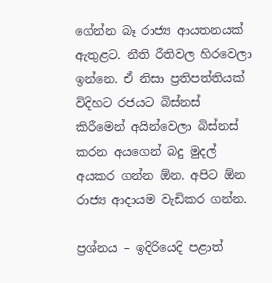ගේන්න බෑ රාජ්‍ය ආයතනයක් ඇතුළට. නීති රීතිවල හිරවෙලා ඉන්නෙ. ඒ නිසා ප්‍රතිපත්තියක් විදිහට රජයට බිස්නස් කිරීමෙන් අයින්වෙලා බිස්නස් කරන අයගෙන් බදු මුදල් අයකර ගන්න ඕන. අපිට ඕන රාජ්‍ය ආදායම වැඩිකර ගන්න.

ප්‍රශ්නය – ඉදිරියෙදි පළාත්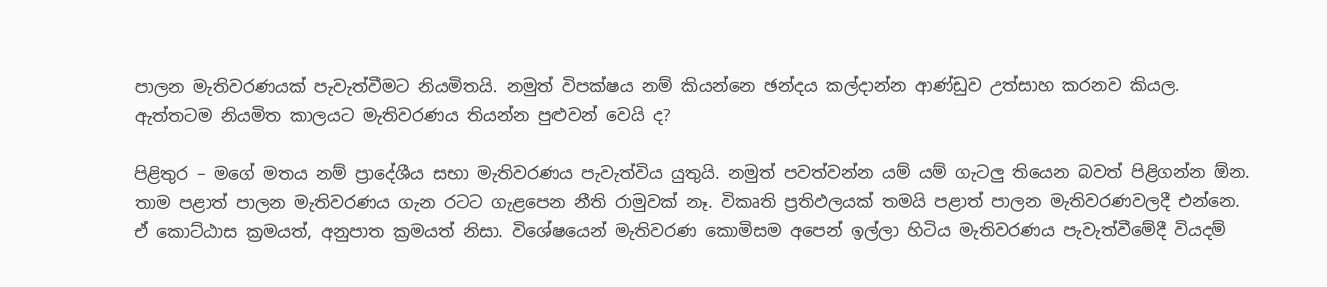පාලන මැතිවරණයක් පැවැත්වීමට නියමිතයි. නමුත් විපක්ෂය නම් කියන්නෙ ඡන්දය කල්දාන්න ආණ්ඩුව උත්සාහ කරනව කියල. ඇත්තටම නියමිත කාලයට මැතිවරණය තියන්න පුළුවන් වෙයි ද?

පිළිතුර – මගේ මතය නම් ප්‍රාදේශීය සභා මැතිවරණය පැවැත්විය යුතුයි. නමුත් පවත්වන්න යම් යම් ගැටලු තියෙන බවත් පිළිගන්න ඕන. තාම පළාත් පාලන මැතිවරණය ගැන රටට ගැළපෙන නීති රාමුවක් නෑ. විකෘති ප්‍රතිඵලයක් තමයි පළාත් පාලන මැතිවරණවලදී එන්නෙ. ඒ කොට්ඨාස ක්‍රමයත්, අනුපාත ක්‍රමයත් නිසා. විශේෂයෙන් මැතිවරණ කොමිසම අපෙන් ඉල්ලා හිටිය මැතිවරණය පැවැත්වීමේදී වියදම්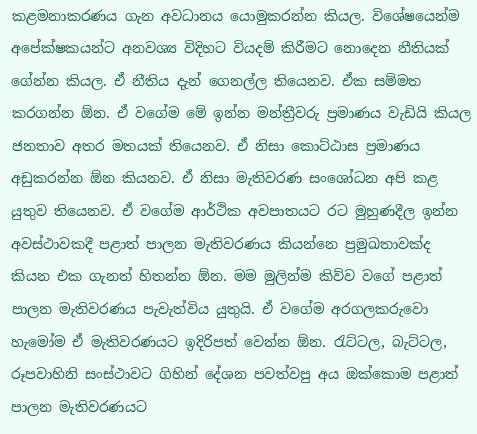කළමනාකරණය ගැන අවධානය යොමුකරන්න කියල. විශේෂයෙන්ම අපේක්ෂකයන්ට අනවශ්‍ය විදිහට වියදම් කිරීමට නොදෙන නීතියක් ගේන්න කියල. ඒ නීතිය දැන් ගෙනල්ල තියෙනව. ඒක සම්මත කරගන්න ඕන. ඒ වගේම මේ ඉන්න මන්ත්‍රීවරු ප්‍රමාණය වැඩියි කියල ජනතාව අතර මතයක් තියෙනව. ඒ නිසා කොට්ඨාස ප්‍රමාණය අඩුකරන්න ඕන කියනව. ඒ නිසා මැතිවරණ සංශෝධන අපි කළ යුතුව තියෙනව. ඒ වගේම ආර්ථික අවපාතයට රට මුහුණදීල ඉන්න අවස්ථාවකදී පළාත් පාලන මැතිවරණය කියන්නෙ ප්‍රමුඛතාවක්ද කියන එක ගැනත් හිතන්න ඕන. මම මුලින්ම කිව්ව වගේ පළාත් පාලන මැතිවරණය පැවැත්විය යුතුයි. ඒ වගේම අරගලකරුවො හැමෝම ඒ මැතිවරණයට ඉදිරිපත් වෙන්න ඕන. රැට්ටල, බැට්ටල, රූපවාහිනි සංස්ථාවට ගිහින් දේශන පවත්වපු අය ඔක්කොම පළාත් පාලන මැතිවරණයට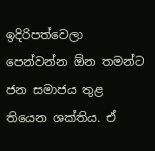ඉදිරිපත්වෙලා පෙන්වන්න ඕන තමන්ට ජන සමාජය තුළ තියෙන ශක්තිය. ඒ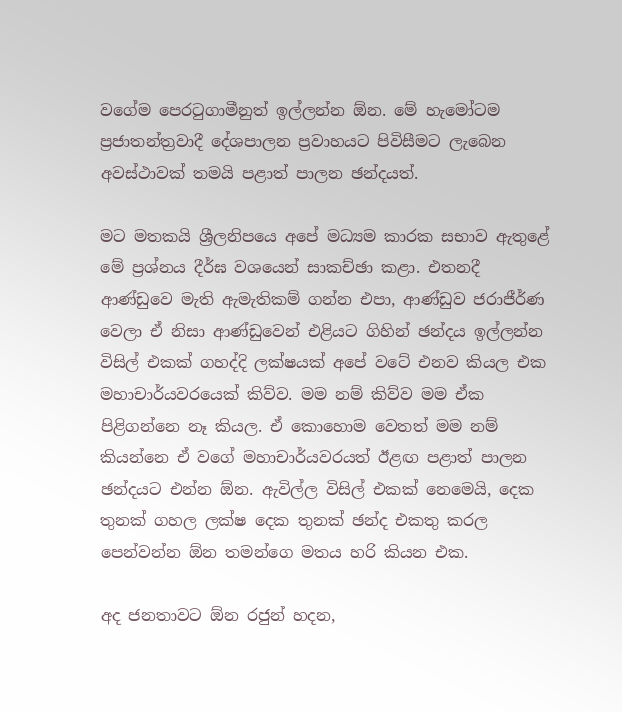වගේම පෙරටුගාමීනුත් ඉල්ලන්න ඕන. මේ හැමෝටම ප්‍රජාතන්ත්‍රවාදී දේශපාලන ප්‍රවාහයට පිවිසීමට ලැබෙන අවස්ථාවක් තමයි පළාත් පාලන ඡන්දයත්.

මට මතකයි ශ්‍රීලනිපයෙ අපේ මධ්‍යම කාරක සභාව ඇතුළේ මේ ප්‍රශ්නය දීර්ඝ වශයෙන් සාකච්ඡා කළා. එතනදී ආණ්ඩුවෙ මැති ඇමැතිකම් ගන්න එපා, ආණ්ඩුව ජරාජීර්ණ වෙලා ඒ නිසා ආණ්ඩුවෙන් එළියට ගිහින් ඡන්දය ඉල්ලන්න විසිල් එකක් ගහද්දි ලක්ෂයක් අපේ වටේ එනව කියල එක මහාචාර්යවරයෙක් කිව්ව. මම නම් කිව්ව මම ඒක පිළිගන්නෙ නෑ කියල. ඒ කොහොම වෙතත් මම නම් කියන්නෙ ඒ වගේ මහාචාර්යවරයත් ඊළඟ පළාත් පාලන ඡන්දයට එන්න ඕන. ඇවිල්ල විසිල් එකක් නෙමෙයි, දෙක තුනක් ගහල ලක්ෂ දෙක තුනක් ඡන්ද එකතු කරල පෙන්වන්න ඕන තමන්ගෙ මතය හරි කියන එක.

අද ජනතාවට ඕන රජුන් හදන,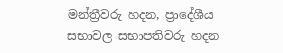මන්ත්‍රීවරු හදන, ප්‍රාදේශීය සභාවල සභාපතිවරු හදන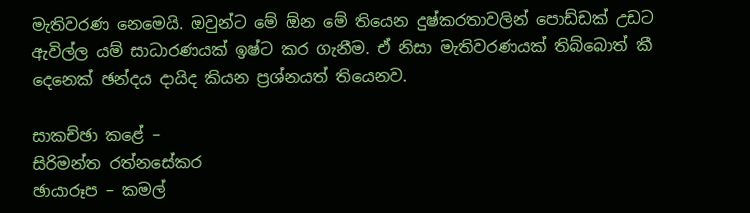මැතිවරණ නෙමෙයි. ඔවුන්ට මේ ඕන මේ තියෙන දුෂ්කරතාවලින් පොඩ්ඩක් උඩට ඇවිල්ල යම් සාධාරණයක් ඉෂ්ට කර ගැනීම. ඒ නිසා මැතිවරණයක් තිබ්බොත් කී දෙනෙක් ඡන්දය දායිද කියන ප්‍රශ්නයත් තියෙනව.

සාකච්ඡා කළේ –
සිරිමන්ත රත්නසේකර
ඡායාරූප – කමල්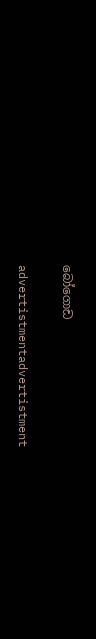බෝගොඩ

advertistmentadvertistment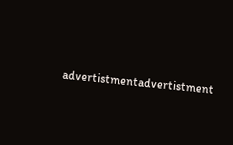advertistmentadvertistment